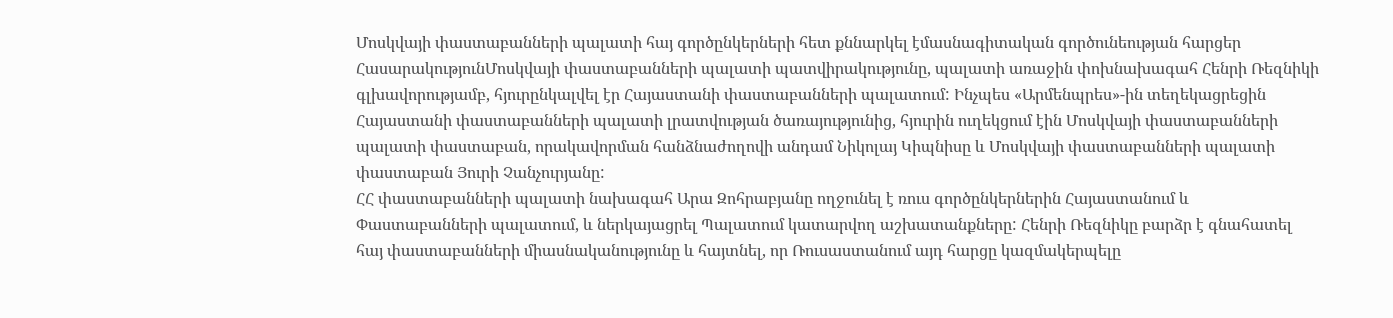Մոսկվայի փաստաբանների պալատի հայ գործընկերների հետ քննարկել էմասնագիտական գործունեության հարցեր
ՀասարակությունՄոսկվայի փաստաբանների պալատի պատվիրակությունը, պալատի առաջին փոխնախագահ Հենրի Ռեզնիկի գլխավորությամբ, հյուրընկալվել էր Հայաստանի փաստաբանների պալատում: Ինչպես «Արմենպրես»-ին տեղեկացրեցին Հայաստանի փաստաբանների պալատի լրատվության ծառայությունից, հյուրին ուղեկցում էին Մոսկվայի փաստաբանների պալատի փաստաբան, որակավորման հանձնաժողովի անդամ Նիկոլայ Կիպնիսը և Մոսկվայի փաստաբանների պալատի փաստաբան Յուրի Չանչուրյանը:
ՀՀ փաստաբանների պալատի նախագահ Արա Զոհրաբյանը ողջունել է ռուս գործընկերներին Հայաստանում և Փաստաբանների պալատում, և ներկայացրել Պալատում կատարվող աշխատանքները: Հենրի Ռեզնիկը բարձր է գնահատել հայ փաստաբանների միասնականությունը և հայտնել, որ Ռուսաստանում այդ հարցը կազմակերպելը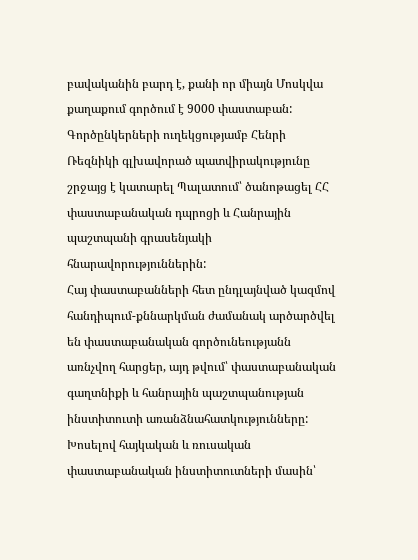բավականին բարդ է, քանի որ միայն Մոսկվա քաղաքում գործում է 9000 փաստաբան:
Գործընկերների ուղեկցությամբ Հենրի Ռեզնիկի գլխավորած պատվիրակությունը շրջայց է կատարել Պալատում՝ ծանոթացել ՀՀ փաստաբանական դպրոցի և Հանրային պաշտպանի գրասենյակի հնարավորություններին:
Հայ փաստաբանների հետ ընդլայնված կազմով հանդիպում-քննարկման ժամանակ արծարծվել են փաստաբանական գործունեությանն առնչվող հարցեր, այդ թվում՝ փաստաբանական գաղտնիքի և հանրային պաշտպանության ինստիտուտի առանձնահատկությունները:
Խոսելով հայկական և ռուսական փաստաբանական ինստիտուտների մասին՝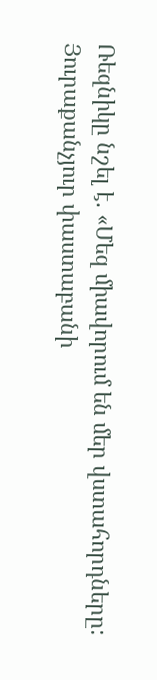Ռեզնիկը նշել է. «Մեզ միավորում են մեր վստահորդները: Յուրաքանչյուր փաստաբանի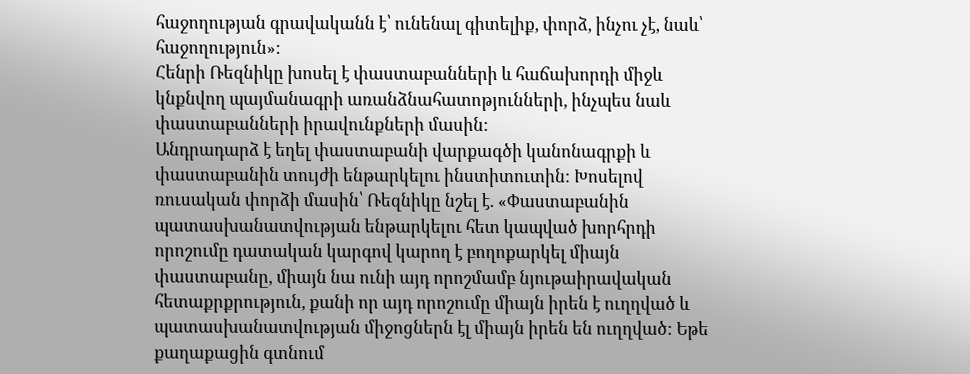հաջողության գրավականն է՝ ունենալ գիտելիք, փորձ, ինչու չէ, նաև՝ հաջողություն»:
Հենրի Ռեզնիկը խոսել է փաստաբանների և հաճախորդի միջև կնքնվող պայմանագրի առանձնահատոթյունների, ինչպես նաև փաստաբանների իրավունքների մասին:
Անդրադարձ է եղել փաստաբանի վարքագծի կանոնագրքի և փաստաբանին տույժի ենթարկելու ինստիտուտին: Խոսելով ռուսական փորձի մասին՝ Ռեզնիկը նշել է. «Փաստաբանին պատասխանատվության ենթարկելու հետ կապված խորհրդի որոշումը դատական կարգով կարող է բողոքարկել միայն փաստաբանը, միայն նա ունի այդ որոշմամբ նյութաիրավական հետաքրքրություն, քանի որ այդ որոշումը միայն իրեն է ուղղված և պատասխանատվության միջոցներն էլ միայն իրեն են ուղղված: Եթե քաղաքացին գտնում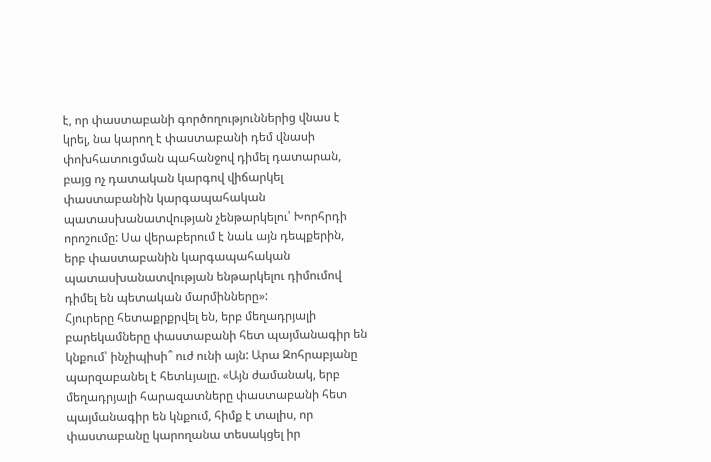է, որ փաստաբանի գործողություններից վնաս է կրել, նա կարող է փաստաբանի դեմ վնասի փոխհատուցման պահանջով դիմել դատարան, բայց ոչ դատական կարգով վիճարկել փաստաբանին կարգապահական պատասխանատվության չենթարկելու՝ Խորհրդի որոշումը: Սա վերաբերում է նաև այն դեպքերին, երբ փաստաբանին կարգապահական պատասխանատվության ենթարկելու դիմումով դիմել են պետական մարմինները»:
Հյուրերը հետաքրքրվել են, երբ մեղադրյալի բարեկամները փաստաբանի հետ պայմանագիր են կնքում՝ ինչիպիսի՞ ուժ ունի այն: Արա Զոհրաբյանը պարզաբանել է հետևյալը. «Այն ժամանակ, երբ մեղադրյալի հարազատները փաստաբանի հետ պայմանագիր են կնքում, հիմք է տալիս, որ փաստաբանը կարողանա տեսակցել իր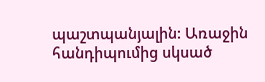պաշտպանյալին: Առաջին հանդիպումից սկսած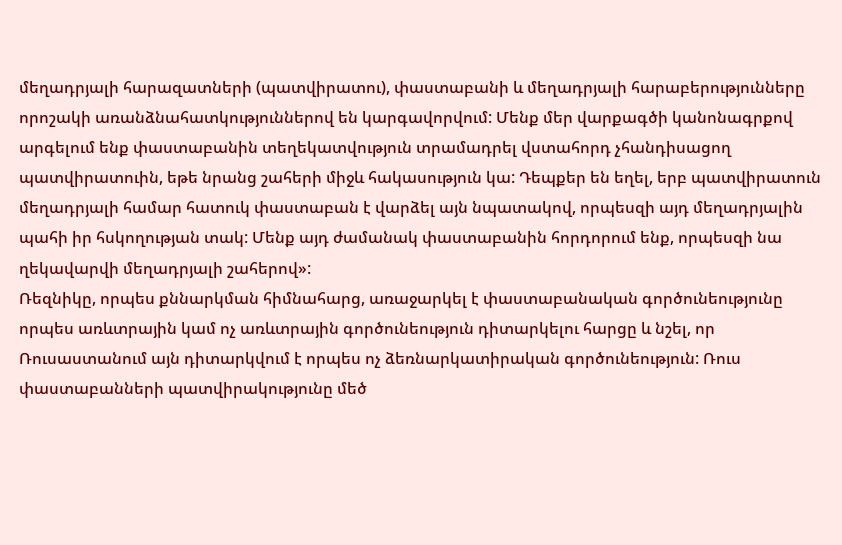մեղադրյալի հարազատների (պատվիրատու), փաստաբանի և մեղադրյալի հարաբերությունները որոշակի առանձնահատկություններով են կարգավորվում: Մենք մեր վարքագծի կանոնագրքով արգելում ենք փաստաբանին տեղեկատվություն տրամադրել վստահորդ չհանդիսացող պատվիրատուին, եթե նրանց շահերի միջև հակասություն կա: Դեպքեր են եղել, երբ պատվիրատուն մեղադրյալի համար հատուկ փաստաբան է վարձել այն նպատակով, որպեսզի այդ մեղադրյալին պահի իր հսկողության տակ: Մենք այդ ժամանակ փաստաբանին հորդորում ենք, որպեսզի նա ղեկավարվի մեղադրյալի շահերով»:
Ռեզնիկը, որպես քննարկման հիմնահարց, առաջարկել է փաստաբանական գործունեությունը որպես առևտրային կամ ոչ առևտրային գործունեություն դիտարկելու հարցը և նշել, որ Ռուսաստանում այն դիտարկվում է որպես ոչ ձեռնարկատիրական գործունեություն: Ռուս փաստաբանների պատվիրակությունը մեծ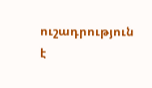ուշադրություն է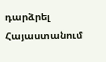դարձրել Հայաստանում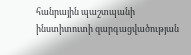հանրային պաշտպանի ինստիտուտի զարգացվածության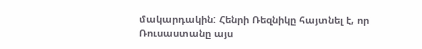մակարդակին: Հենրի Ռեզնիկը հայտնել է, որ Ռուսաստանը այս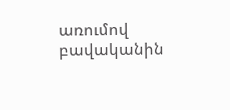առումով բավականին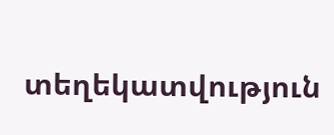տեղեկատվություն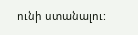ունի ստանալու: